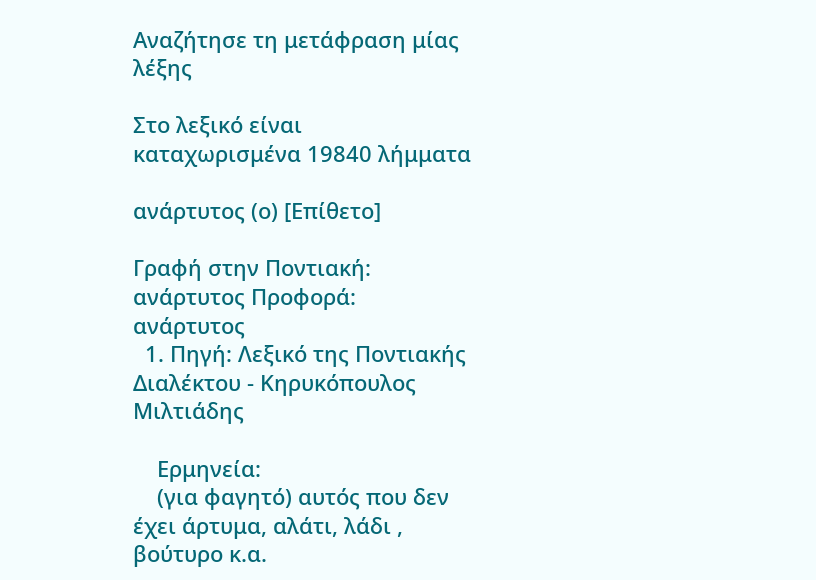Αναζήτησε τη μετάφραση μίας λέξης

Στο λεξικό είναι καταχωρισμένα 19840 λήμματα

ανάρτυτος (ο) [Επίθετο]

Γραφή στην Ποντιακή: ανάρτυτος Προφορά: ανάρτυτος
  1. Πηγή: Λεξικό της Ποντιακής Διαλέκτου - Κηρυκόπουλος Μιλτιάδης

    Ερμηνεία:
    (για φαγητό) αυτός που δεν έχει άρτυμα, αλάτι, λάδι , βούτυρο κ.α.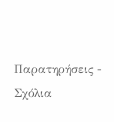Παρατηρήσεις - Σχόλια